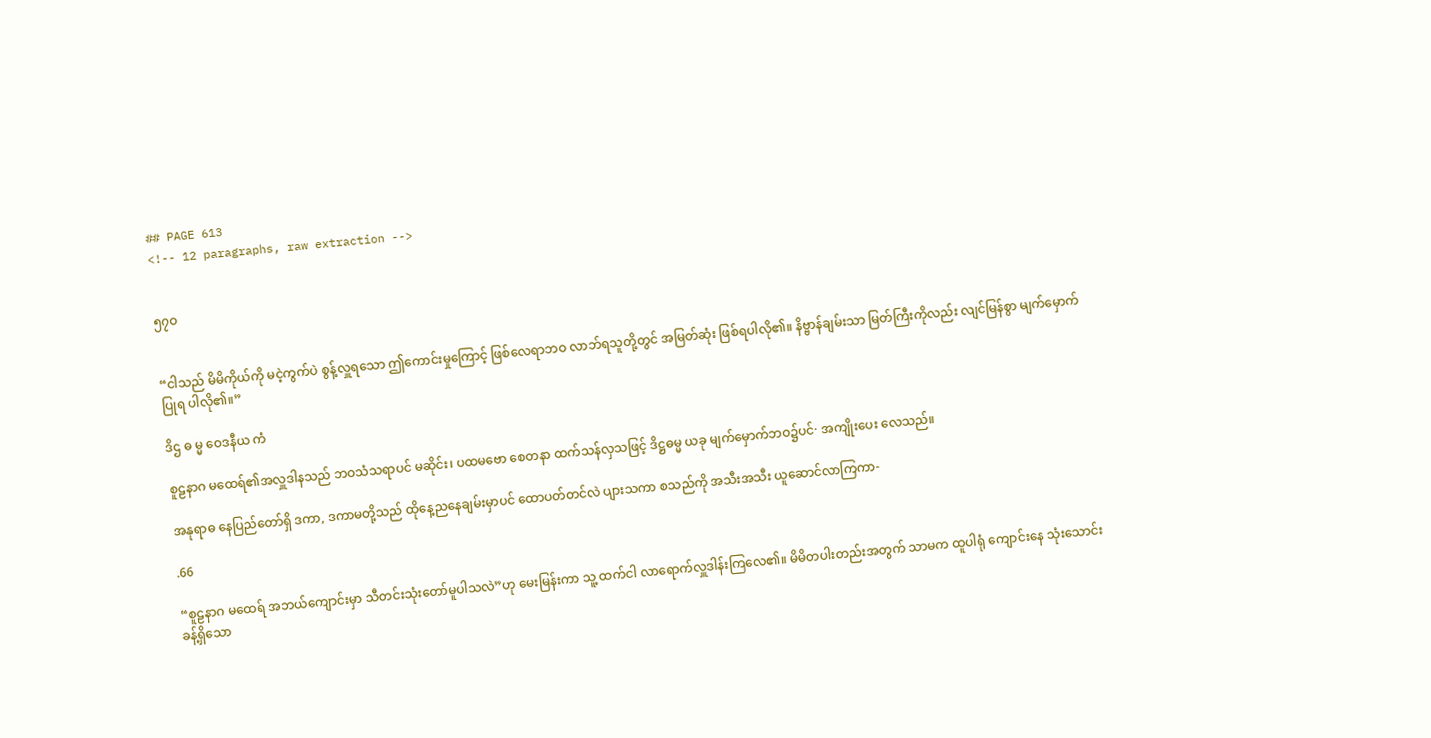## PAGE 613
<!-- 12 paragraphs, raw extraction -->


၅၇ဝ


“ငါသည် မိမိကိုယ်ကို မငဲ့ကွက်ပဲ စွန့်လှူရသော ဤကောင်းမှုကြောင့် ဖြစ်လေရာဘဝ လာဘ်ရသူတို့တွင် အမြတ်ဆုံး ဖြစ်ရပါလို၏။ နိဗ္ဗာန်ချမ်းသာ မြတ်ကြီးကိုလည်း လျင်မြန်စွာ မျက်မှောက်ပြုရ ပါလို၏။”

ဒိဌ ဓ မ္မ ဝေဒနီယ ကံ

စူဠနာဂ မထေရ်၏အလှူဒါနသည် ဘဝသံသရာပင် မဆိုင်း၊ ပထမဗော စေတနာ ထက်သန်လှသဖြင့် ဒိဋ္ဌဓမ္မ ယခု မျက်မှောက်ဘဝ၌ပင်· အကျိုးပေး လေသည်။

အနုရာဓ နေပြည်တော်ရှိ ဒကာ, ဒကာမတို့သည် ထိုနေ့ညနေချမ်းမှာပင် ထောပတ်တင်လဲ ပျားသကာ စသည်ကို အသီးအသီး ယူဆောင်လာကြကာ-

.66

“စူဠနာဂ မထေရ် အဘယ်ကျောင်းမှာ သီတင်းသုံးတော်မူပါသလဲ”ဟု မေးမြန်းကာ သူ့ ထက်ငါ လာရောက်လှူဒါန်းကြလေ၏။ မိမိတပါးတည်းအတွက် သာမက ထူပါရုံ ကျောင်းနေ သုံးသောင်းခန့်ရှိသော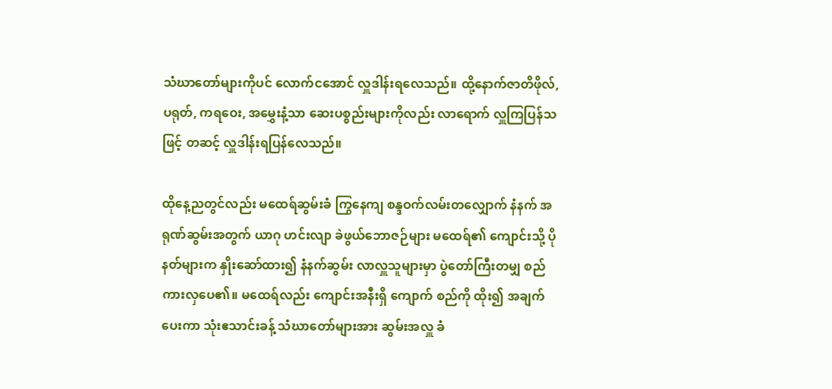သံဃာတော်များကိုပင် လောက်ငအောင် လှူဒါန်းရလေသည်။ ထို့နောက်ဇာတိဖိုလ်, ပရုတ်, ကရဝေး, အမွှေးနံ့သာ ဆေးပစ္စည်းများကိုလည်း လာရောက် လှူကြပြန်သဖြင့် တဆင့် လှူဒါန်းရပြန်လေသည်။

ထိုနေ့ညတွင်လည်း မထေရ်ဆွမ်းခံ ကြွနေကျ စန္ဒဝက်လမ်းတလျှောက် နံနက် အရုဏ်ဆွမ်းအတွက် ယာဂု ဟင်းလျာ ခဲဖွယ်ဘောဇဉ်များ မထေရ်၏ ကျောင်းသို့ ပို နတ်များက နှိုးဆော်ထား၍ နံနက်ဆွမ်း လာလှူသူများမှာ ပွဲတော်ကြီးတမျှ စည်ကားလှပေ၏။ မထေရ်လည်း ကျောင်းအနီးရှိ ကျောက် စည်ကို ထိုး၍ အချက်ပေးကာ သုံးဧသာင်းခန့် သံဃာတော်များအား ဆွမ်းအလှူ ခံ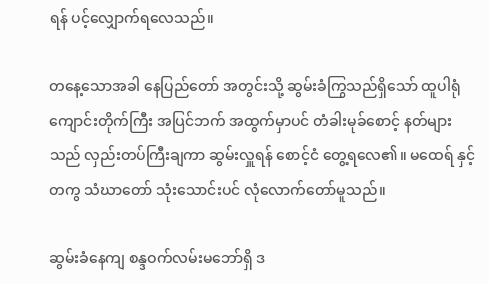ရန် ပင့်လျှောက်ရလေသည်။

တနေ့သောအခါ နေပြည်တော် အတွင်းသို့ ဆွမ်းခံကြွသည်ရှိသော် ထူပါရုံ ကျောင်းတိုက်ကြီး အပြင်ဘက် အထွက်မှာပင် တံခါးမုခ်စောင့် နတ်များသည် လှည်းတပ်ကြီးချကာ ဆွမ်းလှူရန် စောင့်ငံ တွေ့ရလေ၏။ မထေရ် နှင့်တကွ သံဃာတော် သုံးသောင်းပင် လုံလောက်တော်မူသည်။

ဆွမ်းခံနေကျ စန္ဒဝက်လမ်းမဘော်ရှိ ဒ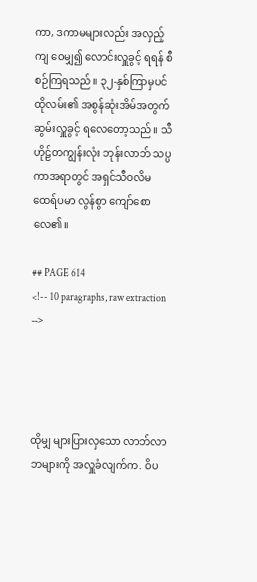ကာ, ဒကာမများလည်း အလှည့် ကျ ဝေမျှ၍ လောင်းလှူခွင့် ရရန် စီစဉ်ကြရသည်။ ၃၂-နှစ်ကြာမှပင် ထိုလမ်း၏ အစွန်ဆုံးအိမ်အတွက်ဆွမ်းလှူခွင့် ရလေတော့သည်။ သီဟိုဠ်တကျွန်းလုံး ဘုန်းလာဘ် သပ္ပကာအရာတွင် အရှင်သီဝလိမထေရ်ပမာ လွန်စွာ ကျော်စောလေ၏။

## PAGE 614
<!-- 10 paragraphs, raw extraction -->




ထိုမျှ များပြားလှသော လာဘ်လာဘများကို အလှူခံလျက်က. ဝိပ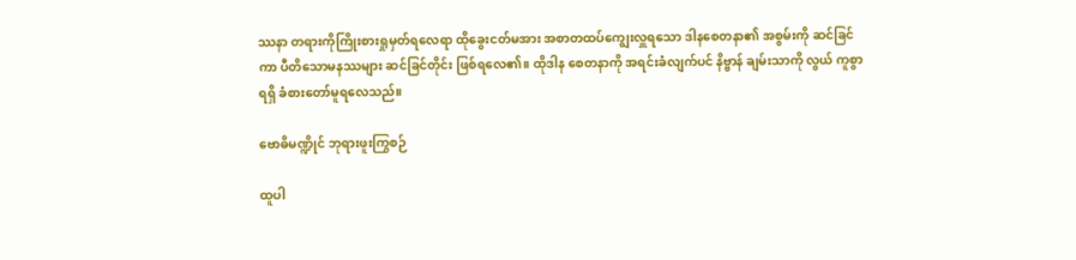ဿနာ တရားကိုကြိုးစားရှုမှတ်ရလေရာ ထိုခွေးငတ်မအား အစာတထပ်ကျွေးလှူရသော ဒါနစေတနာ၏ အစွမ်းကို ဆင်ခြင်ကာ ပီတိသောမနဿများ ဆင်ခြင်တိုင်း ဖြစ်ရလေ၏။ ထိုဒါန စေတနာကို အရင်းခံလျက်ပင် နိဗ္ဗာန် ချမ်းသာကို လွယ် ကူစွာ ရရှိ ခံစားတော်မူရလေသည်။

ဗောဓိမဏ္ဍိုင် ဘုရားဖူးကြွစဉ်

ထူပါ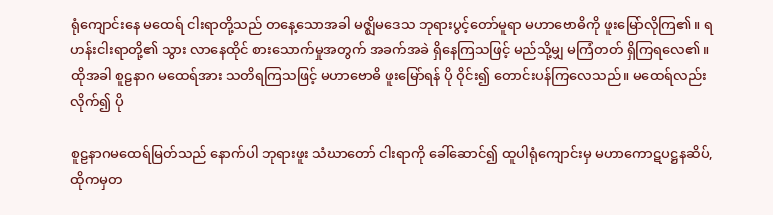ရုံကျောင်းနေ မထေရ် ငါးရာတို့သည် တနေ့သောအခါ မဇ္ဈိမဒေသ ဘုရားပွင့်တော်မူရာ မဟာဗောဓိကို ဖူးမြော်လိုကြ၏။ ရဟန်းငါးရာတို့၏ သွား လာနေထိုင် စားသောက်မှုအတွက် အခက်အခဲ ရှိနေကြသဖြင့် မည်သို့မျှ မကြံတတ် ရှိကြရလေ၏။ ထိုအခါ စူဠနာဂ မထေရ်အား သတိရကြသဖြင့် မဟာဗောဓိ ဖူးမြော်ရန် ပို ဝိုင်း၍ တောင်းပန်ကြလေသည်။ မထေရ်လည်း လိုက်၍ ပို

စူဠနာဂမထေရ်မြတ်သည် နောက်ပါ ဘုရားဖူး သံဃာတော် ငါးရာကို ခေါ်ဆောင်၍ ထူပါရုံကျောင်းမှ မဟာကောဋပဋ္ဌနဆိပ်, ထိုကမှတ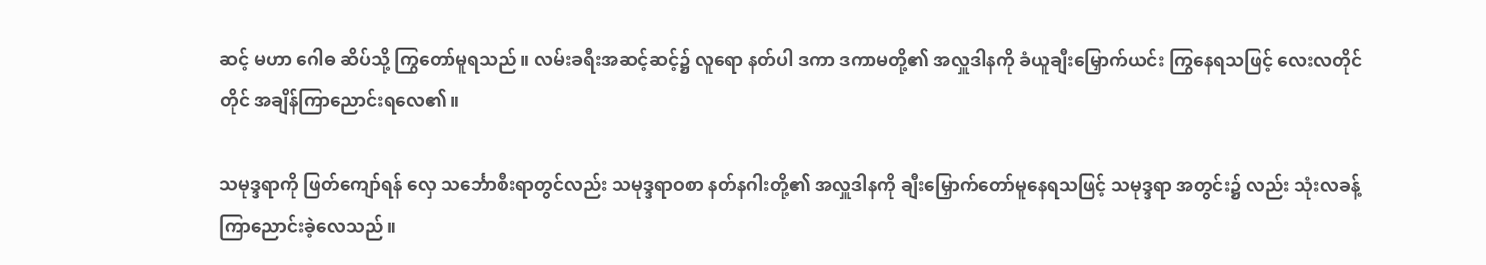ဆင့် မဟာ ဂေါဓ ဆိပ်သို့ ကြွတော်မူရသည်။ လမ်းခရီးအဆင့်ဆင့်၌ လူရော နတ်ပါ ဒကာ ဒကာမတို့၏ အလှူဒါနကို ခံယူချီးမြှောက်ယင်း ကြွနေရသဖြင့် လေးလတိုင်တိုင် အချိန်ကြာညောင်းရလေ၏။

သမုဒ္ဒရာကို ဖြတ်ကျော်ရန် လှေ သင်္ဘောစီးရာတွင်လည်း သမုဒ္ဒရာဝစာ နတ်နဂါးတို့၏ အလှူဒါနကို ချီးမြှောက်တော်မူနေရသဖြင့် သမုဒ္ဒရာ အတွင်း၌ လည်း သုံးလခန့်ကြာညောင်းခဲ့လေသည်။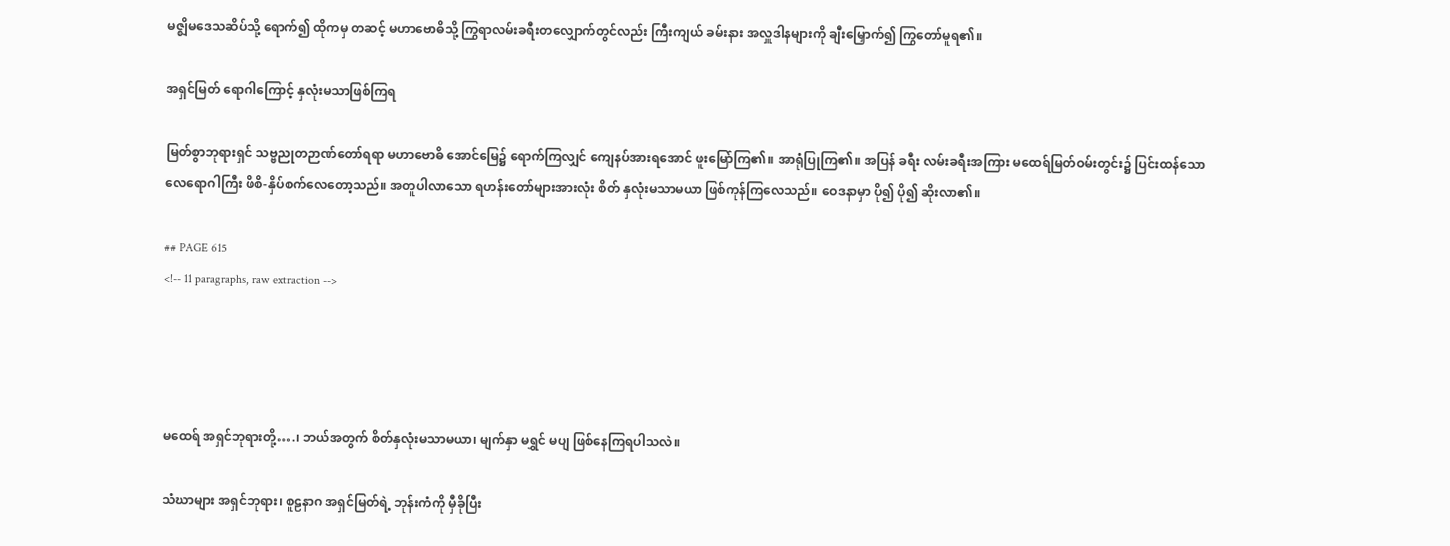မဇ္ဈိမဒေသဆိပ်သို့ ရောက်၍ ထိုကမှ တဆင့် မဟာဗောဓိသို့ ကြွရာလမ်းခရီးတလျှောက်တွင်လည်း ကြီးကျယ် ခမ်းနား အလှူဒါနများကို ချီးမြှောက်၍ ကြွတော်မူရ၏။

အရှင်မြတ် ရောဂါကြောင့် နှလုံးမသာဖြစ်ကြရ

မြတ်စွာဘုရားရှင် သဗ္ဗညုတဉာဏ်တော်ရရာ မဟာဗောဓိ အောင်မြေ၌ ရောက်ကြလျှင် ကျေနပ်အားရအောင် ဖူးမြော်ကြ၏။ အာရုံပြုကြ၏။ အပြန် ခရီး လမ်းခရီးအကြား မထေရ်မြတ်ဝမ်းတွင်း၌ ပြင်းထန်သော လေရောဂါကြီး ဖိစိ-နှိပ်စက်လေတော့သည်။ အတူပါလာသော ရဟန်းတော်များအားလုံး စိတ် နှလုံးမသာမယာ ဖြစ်ကုန်ကြလေသည်။ ဝေဒနာမှာ ပို၍ ပို၍ ဆိုးလာ၏။

## PAGE 615
<!-- 11 paragraphs, raw extraction -->




မထေရ် အရှင်ဘုရားတို့….၊ ဘယ်အတွက် စိတ်နှလုံးမသာမယာ၊ မျက်နှာ မရွှင် မပျ ဖြစ်နေကြရပါသလဲ။

သံဃာများ အရှင်ဘုရား၊ စူဠနာဂ အရှင်မြတ်ရဲ့ ဘုန်းကံကို မှီခိုပြီး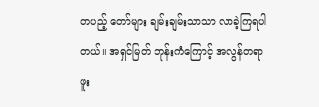တပည့် တော်များ ချမ်းချမ်းသာသာ လာခဲ့ကြရပါတယ်။ အရှင်မြတ် ဘုန်းကံကြောင့် အလွန်တရာ ဖူး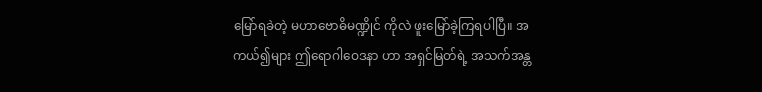မြော်ရခဲတဲ့ မဟာဗောဓိမဏ္ဍိုင် ကိုလဲ ဖူးမြော်ခဲ့ကြရပါပြီ။ အကယ်၍များ ဤရောဂါဝေဒနာ ဟာ အရှင်မြတ်ရဲ့ အသက်အန္တ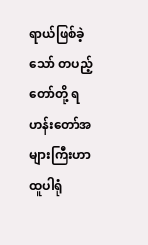ရာယ်ဖြစ်ခဲ့သော် တပည့်တော်တို့ ရဟန်းတော်အများကြီးဟာ ထူပါရုံ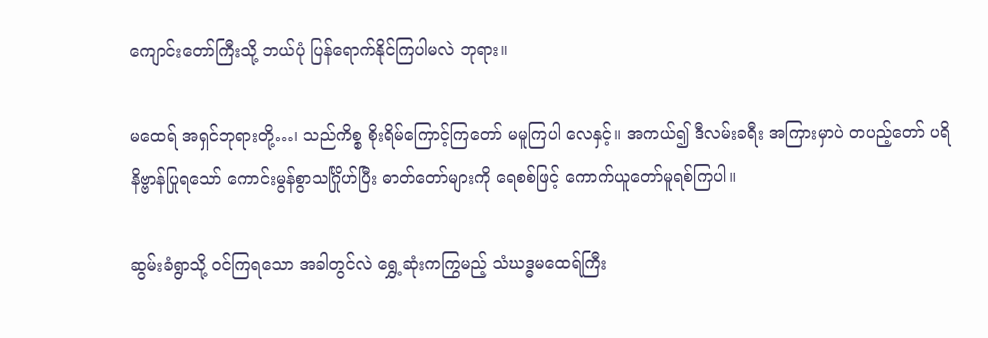ကျောင်းတော်ကြီးသို့ ဘယ်ပုံ ပြန်ရောက်နိုင်ကြပါမလဲ ဘုရား။

မထေရ် အရှင်ဘုရားတို့…၊ သည်ကိစ္စ စိုးရိမ်ကြောင့်ကြတော် မမူကြပါ လေနှင့်။ အကယ်၍ ဒီလမ်းခရီး အကြားမှာပဲ တပည့်တော် ပရိနိဗ္ဗာန်ပြုရသော် ကောင်းမွန်စွာသင်္ဂြိုဟ်ပြီး ဓာတ်တော်များကို ရေစစ်ဖြင့် ကောက်ယူတော်မူရစ်ကြပါ။

ဆွမ်းခံရွာသို့ ဝင်ကြရသော အခါတွင်လဲ ရွှေ့ဆုံးကကြွမည့် သံဃဒ္ဓမထေရ်ကြီး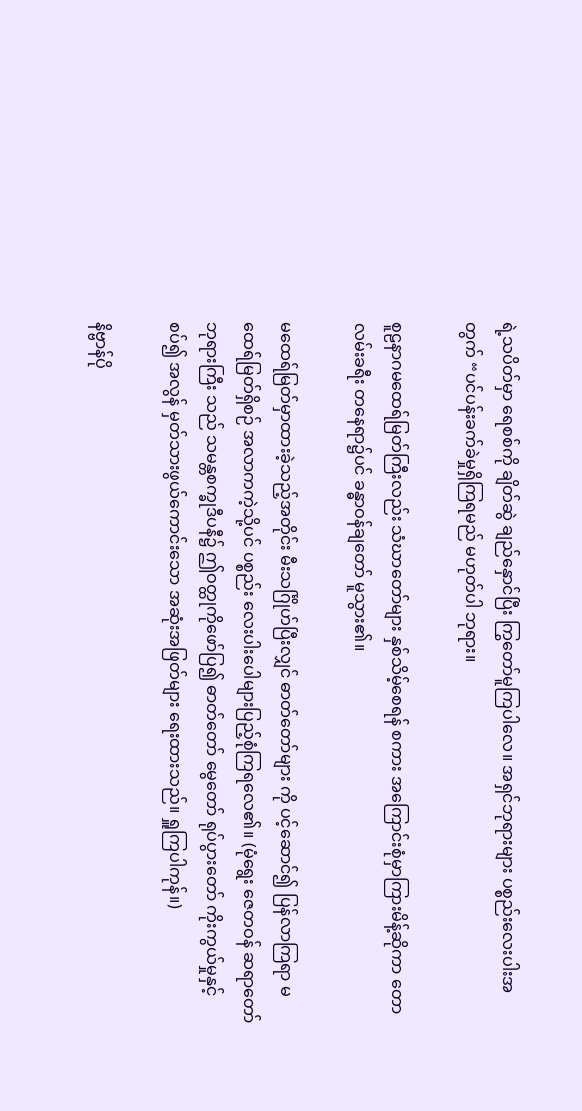ရဲ့သပိတ်မှာ ရေစစ်ကို ချိတ်ဆွဲ ချည်နှောင်ပြီး ကြွတော်မူကြပါလေ။ အရှင်ဘုရားများ ပစ္စည်းလေးပါးအတွက် “ပင်ပန်းခက်ခဲမှုရှိကြရမည် မဟုတ်ပါ ဘုရား။

စူဠနာဂမထေရ်မြတ်ကြီးလည်း သံဃာတော်များ နှစ်သိမ့်စေရန် စကား အကြောင်းစုံမှာကြားမိန့်ဆိုကာ တောလမ်းခရီး တနေရာ၌ပင် ခန္ဓာဝန်ချတော် မူသွား၏။

မထေရ်မြတ်မှာထားခဲ့သည့်အတိုင်း မီးသင်္ဂြိုဟ်ပြီးလျှင် ဓာတ်တော်များ ကို ပင့်ဆောင်၍ ပြန်လာကြရာ မထေရ်မြတ်ရှိစဉ် အလာကကဲ့သို့ပင် ပစ္စည်း လေးပါးပေါများပြည့်စုံကြရလေ၏။ (မုံရွေး ဇေတဝန် ဆရာတော်ဘုရားကြီး သည် သမန္တစက္ခုဒီပနီ၌ ဤဝတ္ထုကိုဖော်ပြ၍ ဓာတ်တော် မွေတော် ရုပ်ပွားတော် ကိုးကွယ်မှုနှင့်စပ်၍ အလွန် မှတ်သားဖွယ်ကောင်းသော အဆုံးအဖြတ်များ ရေးထားသည်။ ရှူကြပါကုန်။)

နိဗ္ဗာန်ပို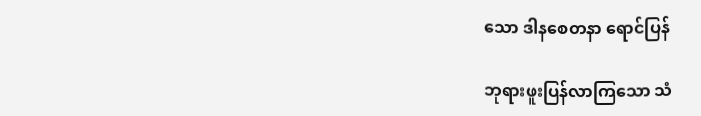သော ဒါနစေတနာ ရောင်ပြန်

ဘုရားဖူးပြန်လာကြသော သံ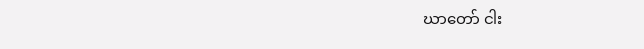ဃာတော် ငါး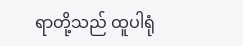ရာတို့သည် ထူပါရုံ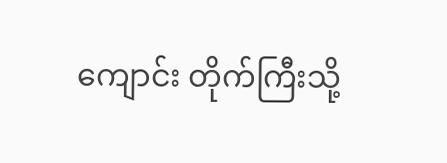ကျောင်း တိုက်ကြီးသို့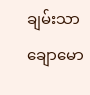ချမ်းသာချောမော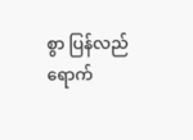စွာ ပြန်လည် ရောက်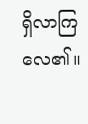ရှိလာကြလေ၏။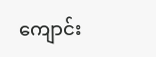ကျောင်း